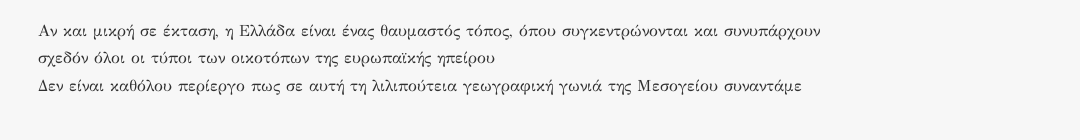Αν και μικρή σε έκταση, η Ελλάδα είναι ένας θαυμαστός τόπος, όπου συγκεντρώνονται και συνυπάρχουν σχεδόν όλοι οι τύποι των οικοτόπων της ευρωπαϊκής ηπείρου
Δεν είναι καθόλου περίεργο πως σε αυτή τη λιλιπούτεια γεωγραφική γωνιά της Μεσογείου συναντάμε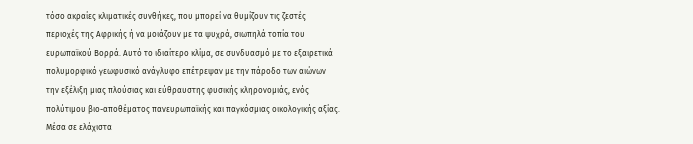τόσο ακραίες κλιματικές συνθήκες, που μπορεί να θυμίζουν τις ζεστές περιοχές της Αφρικής ή να μοιάζουν με τα ψυχρά, σιωπηλά τοπία του ευρωπαϊκού Βορρά. Αυτό το ιδιαίτερο κλίμα, σε συνδυασμό με το εξαιρετικά πολυμορφικό γεωφυσικό ανάγλυφο επέτρεψαν με την πάροδο των αιώνων την εξέλιξη μιας πλούσιας και εύθραυστης φυσικής κληρονομιάς, ενός πολύτιμου βιο-αποθέματος πανευρωπαϊκής και παγκόσμιας οικολογικής αξίας. Μέσα σε ελάχιστα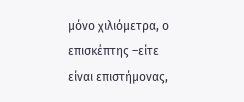μόνο χιλιόμετρα, ο επισκέπτης –είτε είναι επιστήμονας,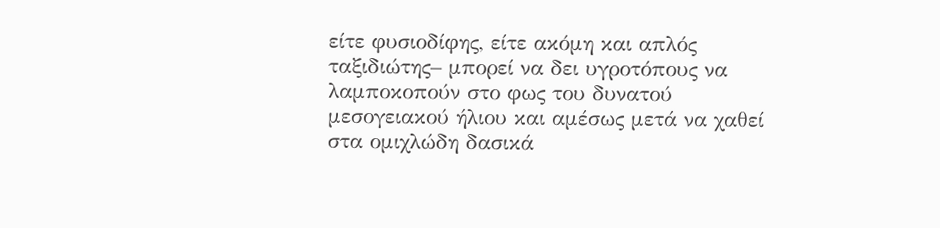είτε φυσιοδίφης, είτε ακόμη και απλός ταξιδιώτης– μπορεί να δει υγροτόπους να λαμποκοπούν στο φως του δυνατού μεσογειακού ήλιου και αμέσως μετά να χαθεί στα ομιχλώδη δασικά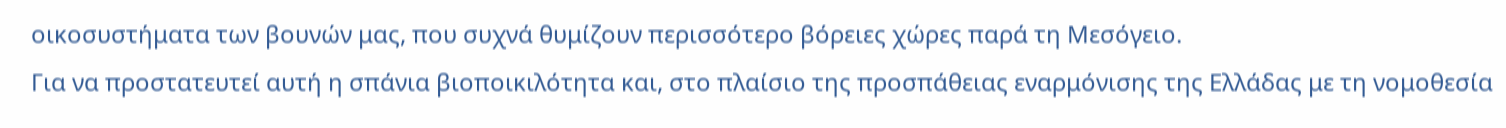οικοσυστήματα των βουνών μας, που συχνά θυμίζουν περισσότερο βόρειες χώρες παρά τη Μεσόγειο.
Για να προστατευτεί αυτή η σπάνια βιοποικιλότητα και, στο πλαίσιο της προσπάθειας εναρμόνισης της Ελλάδας με τη νομοθεσία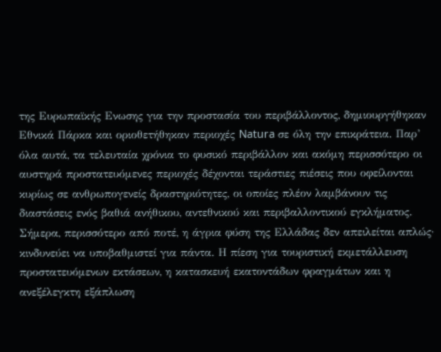της Ευρωπαϊκής Ενωσης για την προστασία του περιβάλλοντος, δημιουργήθηκαν Εθνικά Πάρκα και οριοθετήθηκαν περιοχές Natura σε όλη την επικράτεια. Παρ’ όλα αυτά, τα τελευταία χρόνια το φυσικό περιβάλλον και ακόμη περισσότερο οι αυστηρά προστατευόμενες περιοχές δέχονται τεράστιες πιέσεις που οφείλονται κυρίως σε ανθρωπογενείς δραστηριότητες, οι οποίες πλέον λαμβάνουν τις διαστάσεις ενός βαθιά ανήθικου, αντεθνικού και περιβαλλοντικού εγκλήματος.
Σήμερα, περισσότερο από ποτέ, η άγρια φύση της Ελλάδας δεν απειλείται απλώς· κινδυνεύει να υποβαθμιστεί για πάντα. Η πίεση για τουριστική εκμετάλλευση προστατευόμενων εκτάσεων, η κατασκευή εκατοντάδων φραγμάτων και η ανεξέλεγκτη εξάπλωση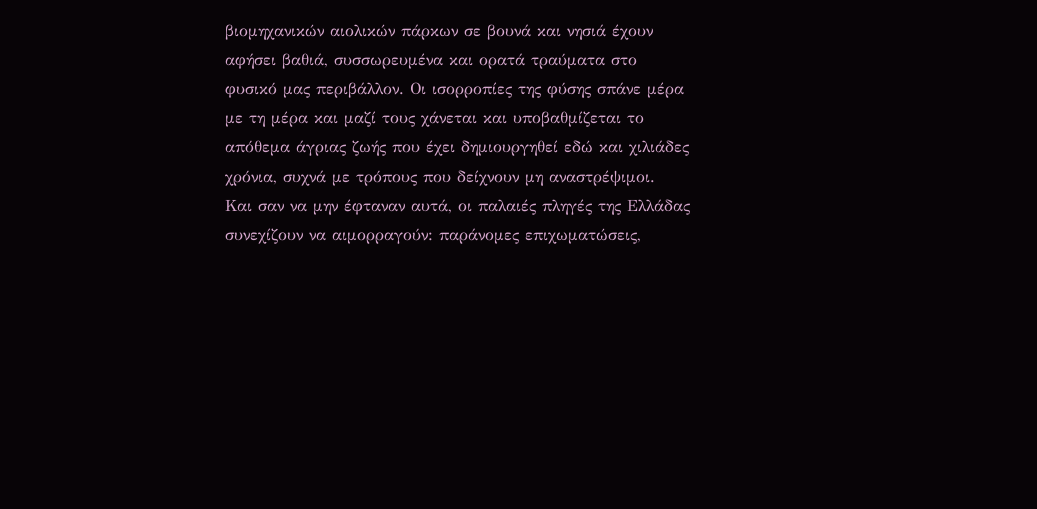βιομηχανικών αιολικών πάρκων σε βουνά και νησιά έχουν αφήσει βαθιά, συσσωρευμένα και ορατά τραύματα στο φυσικό μας περιβάλλον. Οι ισορροπίες της φύσης σπάνε μέρα με τη μέρα και μαζί τους χάνεται και υποβαθμίζεται το απόθεμα άγριας ζωής που έχει δημιουργηθεί εδώ και χιλιάδες χρόνια, συχνά με τρόπους που δείχνουν μη αναστρέψιμοι.
Και σαν να μην έφταναν αυτά, οι παλαιές πληγές της Ελλάδας συνεχίζουν να αιμορραγούν: παράνομες επιχωματώσεις,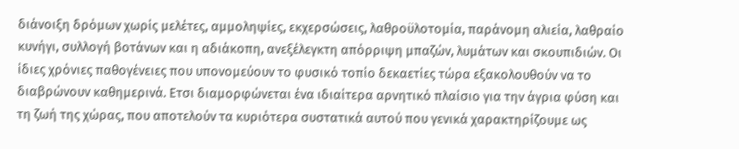διάνοιξη δρόμων χωρίς μελέτες, αμμοληψίες, εκχερσώσεις, λαθροϋλοτομία, παράνομη αλιεία, λαθραίο κυνήγι, συλλογή βοτάνων και η αδιάκοπη, ανεξέλεγκτη απόρριψη μπαζών, λυμάτων και σκουπιδιών. Οι ίδιες χρόνιες παθογένειες που υπονομεύουν το φυσικό τοπίο δεκαετίες τώρα εξακολουθούν να το διαβρώνουν καθημερινά. Ετσι διαμορφώνεται ένα ιδιαίτερα αρνητικό πλαίσιο για την άγρια φύση και τη ζωή της χώρας, που αποτελούν τα κυριότερα συστατικά αυτού που γενικά χαρακτηρίζουμε ως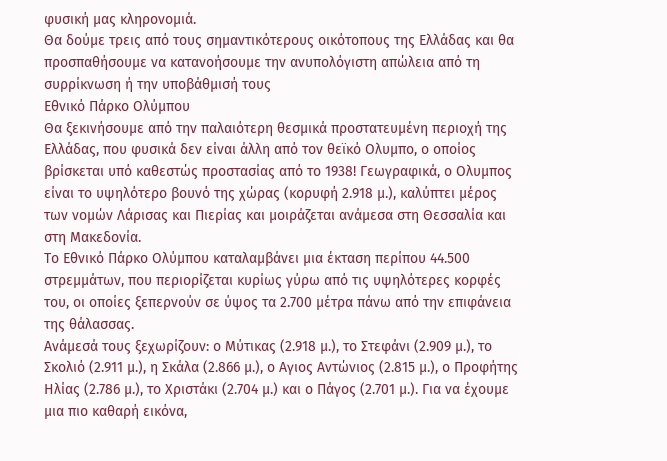φυσική μας κληρονομιά.
Θα δούμε τρεις από τους σημαντικότερους οικότοπους της Ελλάδας και θα προσπαθήσουμε να κατανοήσουμε την ανυπολόγιστη απώλεια από τη συρρίκνωση ή την υποβάθμισή τους
Εθνικό Πάρκο Ολύμπου
Θα ξεκινήσουμε από την παλαιότερη θεσμικά προστατευμένη περιοχή της Ελλάδας, που φυσικά δεν είναι άλλη από τον θεϊκό Ολυμπο, ο οποίος βρίσκεται υπό καθεστώς προστασίας από το 1938! Γεωγραφικά, ο Ολυμπος είναι το υψηλότερο βουνό της χώρας (κορυφή 2.918 μ.), καλύπτει μέρος των νομών Λάρισας και Πιερίας και μοιράζεται ανάμεσα στη Θεσσαλία και στη Μακεδονία.
Το Εθνικό Πάρκο Ολύμπου καταλαμβάνει μια έκταση περίπου 44.500 στρεμμάτων, που περιορίζεται κυρίως γύρω από τις υψηλότερες κορφές του, οι οποίες ξεπερνούν σε ύψος τα 2.700 μέτρα πάνω από την επιφάνεια της θάλασσας.
Ανάμεσά τους ξεχωρίζουν: ο Μύτικας (2.918 μ.), το Στεφάνι (2.909 μ.), το Σκολιό (2.911 μ.), η Σκάλα (2.866 μ.), ο Αγιος Αντώνιος (2.815 μ.), ο Προφήτης Ηλίας (2.786 μ.), το Χριστάκι (2.704 μ.) και ο Πάγος (2.701 μ.). Για να έχουμε μια πιο καθαρή εικόνα,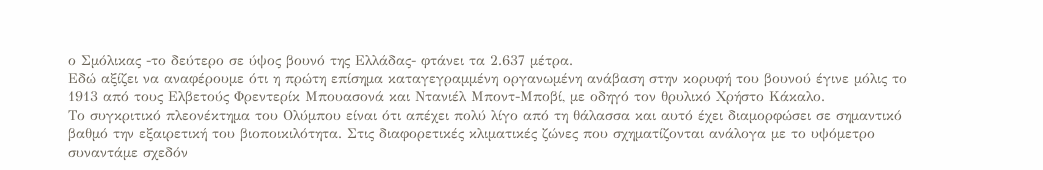ο Σμόλικας -το δεύτερο σε ύψος βουνό της Ελλάδας- φτάνει τα 2.637 μέτρα.
Εδώ αξίζει να αναφέρουμε ότι η πρώτη επίσημα καταγεγραμμένη οργανωμένη ανάβαση στην κορυφή του βουνού έγινε μόλις το 1913 από τους Ελβετούς Φρεντερίκ Μπουασονά και Ντανιέλ Μποντ-Μποβί, με οδηγό τον θρυλικό Χρήστο Κάκαλο.
Το συγκριτικό πλεονέκτημα του Ολύμπου είναι ότι απέχει πολύ λίγο από τη θάλασσα και αυτό έχει διαμορφώσει σε σημαντικό βαθμό την εξαιρετική του βιοποικιλότητα. Στις διαφορετικές κλιματικές ζώνες που σχηματίζονται ανάλογα με το υψόμετρο συναντάμε σχεδόν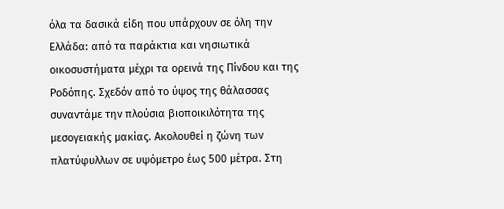όλα τα δασικά είδη που υπάρχουν σε όλη την Ελλάδα: από τα παράκτια και νησιωτικά οικοσυστήματα μέχρι τα ορεινά της Πίνδου και της Ροδόπης. Σχεδόν από το ύψος της θάλασσας συναντάμε την πλούσια βιοποικιλότητα της μεσογειακής μακίας. Ακολουθεί η ζώνη των πλατύφυλλων σε υψόμετρο έως 500 μέτρα. Στη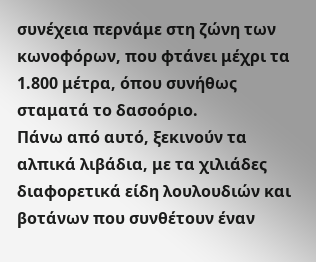συνέχεια περνάμε στη ζώνη των κωνοφόρων, που φτάνει μέχρι τα 1.800 μέτρα, όπου συνήθως σταματά το δασοόριο.
Πάνω από αυτό, ξεκινούν τα αλπικά λιβάδια, με τα χιλιάδες διαφορετικά είδη λουλουδιών και βοτάνων που συνθέτουν έναν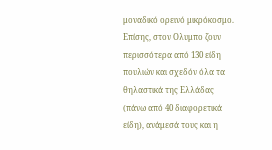μοναδικό ορεινό μικρόκοσμο.
Επίσης, στον Ολυμπο ζουν περισσότερα από 130 είδη πουλιών και σχεδόν όλα τα θηλαστικά της Ελλάδας (πάνω από 40 διαφορετικά είδη), ανάμεσά τους και η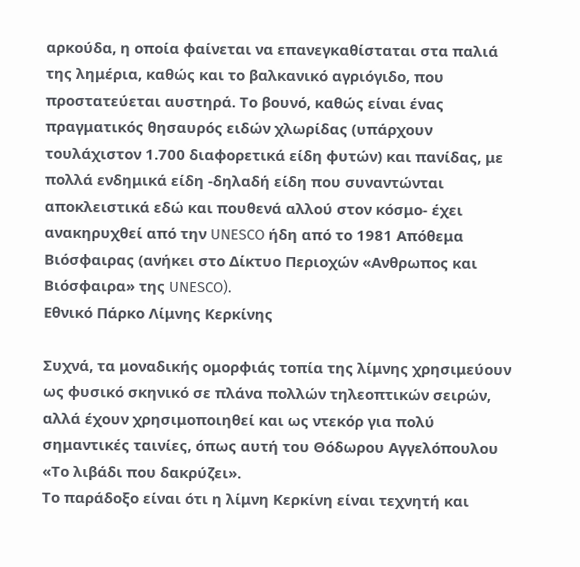αρκούδα, η οποία φαίνεται να επανεγκαθίσταται στα παλιά της λημέρια, καθώς και το βαλκανικό αγριόγιδο, που προστατεύεται αυστηρά. Το βουνό, καθώς είναι ένας πραγματικός θησαυρός ειδών χλωρίδας (υπάρχουν τουλάχιστον 1.700 διαφορετικά είδη φυτών) και πανίδας, με πολλά ενδημικά είδη -δηλαδή είδη που συναντώνται αποκλειστικά εδώ και πουθενά αλλού στον κόσμο- έχει ανακηρυχθεί από την UNESCO ήδη από το 1981 Απόθεμα Βιόσφαιρας (ανήκει στο Δίκτυο Περιοχών «Ανθρωπος και Βιόσφαιρα» της UNESCO).
Εθνικό Πάρκο Λίμνης Κερκίνης

Συχνά, τα μοναδικής ομορφιάς τοπία της λίμνης χρησιμεύουν ως φυσικό σκηνικό σε πλάνα πολλών τηλεοπτικών σειρών, αλλά έχουν χρησιμοποιηθεί και ως ντεκόρ για πολύ σημαντικές ταινίες, όπως αυτή του Θόδωρου Αγγελόπουλου «Το λιβάδι που δακρύζει».
Το παράδοξο είναι ότι η λίμνη Κερκίνη είναι τεχνητή και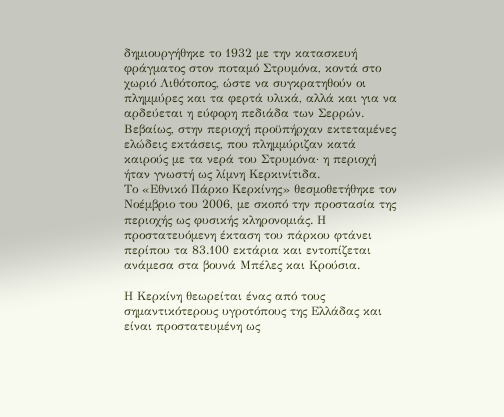δημιουργήθηκε το 1932 με την κατασκευή φράγματος στον ποταμό Στρυμόνα, κοντά στο χωριό Λιθότοπος, ώστε να συγκρατηθούν οι πλημμύρες και τα φερτά υλικά, αλλά και για να αρδεύεται η εύφορη πεδιάδα των Σερρών. Βεβαίως, στην περιοχή προϋπήρχαν εκτεταμένες ελώδεις εκτάσεις, που πλημμύριζαν κατά καιρούς με τα νερά του Στρυμόνα· η περιοχή ήταν γνωστή ως λίμνη Κερκινίτιδα.
Το «Εθνικό Πάρκο Κερκίνης» θεσμοθετήθηκε τον Νοέμβριο του 2006, με σκοπό την προστασία της περιοχής ως φυσικής κληρονομιάς. Η προστατευόμενη έκταση του πάρκου φτάνει περίπου τα 83.100 εκτάρια και εντοπίζεται ανάμεσα στα βουνά Μπέλες και Κρούσια.

Η Κερκίνη θεωρείται ένας από τους σημαντικότερους υγροτόπους της Ελλάδας και είναι προστατευμένη ως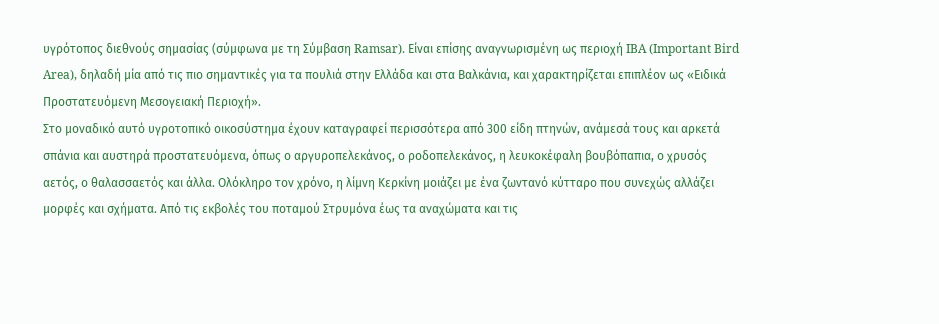υγρότοπος διεθνούς σημασίας (σύμφωνα με τη Σύμβαση Ramsar). Είναι επίσης αναγνωρισμένη ως περιοχή IBA (Important Bird Area), δηλαδή μία από τις πιο σημαντικές για τα πουλιά στην Ελλάδα και στα Βαλκάνια, και χαρακτηρίζεται επιπλέον ως «Ειδικά Προστατευόμενη Μεσογειακή Περιοχή».
Στο μοναδικό αυτό υγροτοπικό οικοσύστημα έχουν καταγραφεί περισσότερα από 300 είδη πτηνών, ανάμεσά τους και αρκετά σπάνια και αυστηρά προστατευόμενα, όπως ο αργυροπελεκάνος, ο ροδοπελεκάνος, η λευκοκέφαλη βουβόπαπια, ο χρυσός αετός, ο θαλασσαετός και άλλα. Ολόκληρο τον χρόνο, η λίμνη Κερκίνη μοιάζει με ένα ζωντανό κύτταρο που συνεχώς αλλάζει μορφές και σχήματα. Από τις εκβολές του ποταμού Στρυμόνα έως τα αναχώματα και τις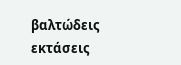βαλτώδεις εκτάσεις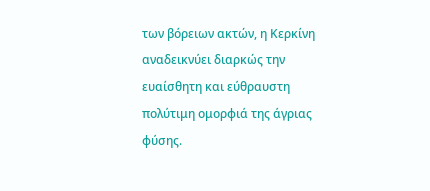των βόρειων ακτών, η Κερκίνη αναδεικνύει διαρκώς την ευαίσθητη και εύθραυστη πολύτιμη ομορφιά της άγριας φύσης.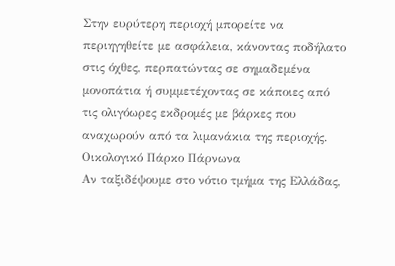Στην ευρύτερη περιοχή μπορείτε να περιηγηθείτε με ασφάλεια, κάνοντας ποδήλατο στις όχθες, περπατώντας σε σημαδεμένα μονοπάτια ή συμμετέχοντας σε κάποιες από τις ολιγόωρες εκδρομές με βάρκες που αναχωρούν από τα λιμανάκια της περιοχής.
Οικολογικό Πάρκο Πάρνωνα
Αν ταξιδέψουμε στο νότιο τμήμα της Ελλάδας,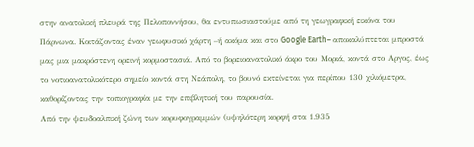στην ανατολική πλευρά της Πελοποννήσου, θα εντυπωσιαστούμε από τη γεωγραφική εικόνα του Πάρνωνα. Κοιτάζοντας έναν γεωφυσικό χάρτη –ή ακόμα και στο Google Earth– αποκαλύπτεται μπροστά μας μια μακρόστενη ορεινή κορμοστασιά. Από το βορειοανατολικό άκρο του Μοριά, κοντά στο Αργος, έως το νοτιοανατολικότερο σημείο κοντά στη Νεάπολη, το βουνό εκτείνεται για περίπου 130 χιλιόμετρα, καθορίζοντας την τοπιογραφία με την επιβλητική του παρουσία.
Από την ψευδοαλπική ζώνη των κορυφογραμμών (υψηλότερη κορφή στα 1.935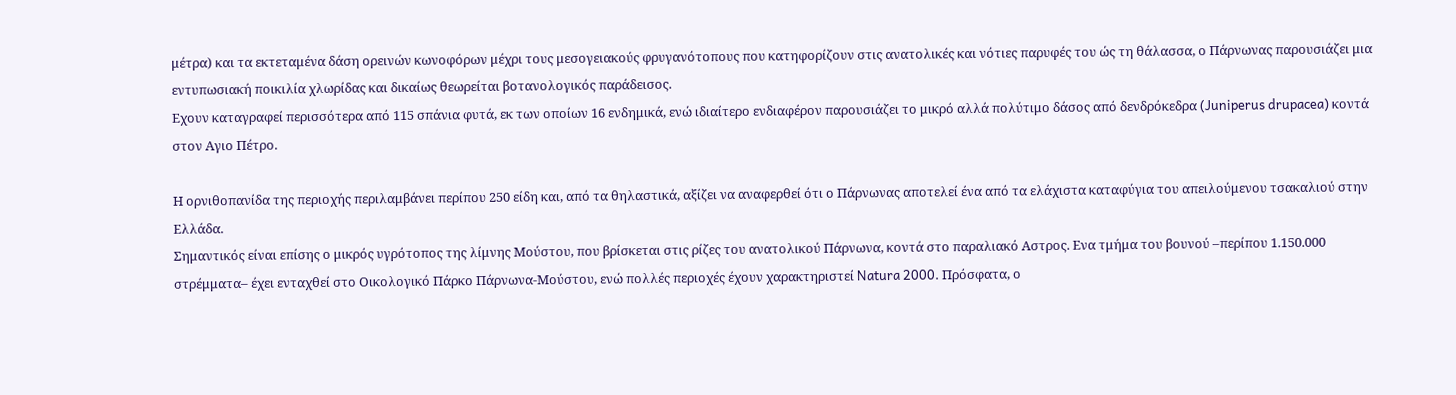μέτρα) και τα εκτεταμένα δάση ορεινών κωνοφόρων μέχρι τους μεσογειακούς φρυγανότοπους που κατηφορίζουν στις ανατολικές και νότιες παρυφές του ώς τη θάλασσα, ο Πάρνωνας παρουσιάζει μια εντυπωσιακή ποικιλία χλωρίδας και δικαίως θεωρείται βοτανολογικός παράδεισος.
Εχουν καταγραφεί περισσότερα από 115 σπάνια φυτά, εκ των οποίων 16 ενδημικά, ενώ ιδιαίτερο ενδιαφέρον παρουσιάζει το μικρό αλλά πολύτιμο δάσος από δενδρόκεδρα (Juniperus drupacea) κοντά στον Αγιο Πέτρο.

Η ορνιθοπανίδα της περιοχής περιλαμβάνει περίπου 250 είδη και, από τα θηλαστικά, αξίζει να αναφερθεί ότι ο Πάρνωνας αποτελεί ένα από τα ελάχιστα καταφύγια του απειλούμενου τσακαλιού στην Ελλάδα.
Σημαντικός είναι επίσης ο μικρός υγρότοπος της λίμνης Μούστου, που βρίσκεται στις ρίζες του ανατολικού Πάρνωνα, κοντά στο παραλιακό Αστρος. Ενα τμήμα του βουνού –περίπου 1.150.000 στρέμματα– έχει ενταχθεί στο Οικολογικό Πάρκο Πάρνωνα-Μούστου, ενώ πολλές περιοχές έχουν χαρακτηριστεί Natura 2000. Πρόσφατα, ο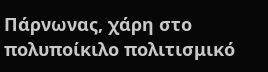Πάρνωνας, χάρη στο πολυποίκιλο πολιτισμικό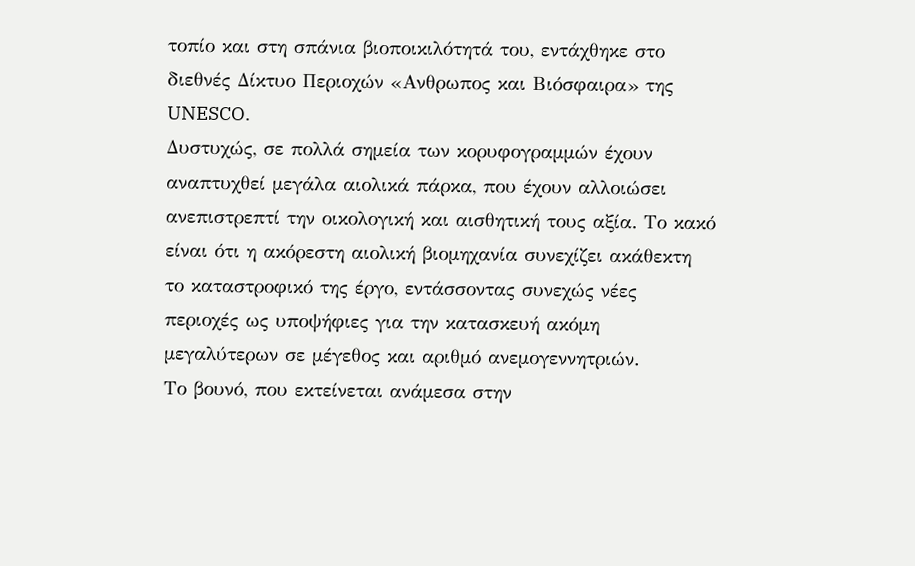τοπίο και στη σπάνια βιοποικιλότητά του, εντάχθηκε στο διεθνές Δίκτυο Περιοχών «Ανθρωπος και Βιόσφαιρα» της UNESCO.
Δυστυχώς, σε πολλά σημεία των κορυφογραμμών έχουν αναπτυχθεί μεγάλα αιολικά πάρκα, που έχουν αλλοιώσει ανεπιστρεπτί την οικολογική και αισθητική τους αξία. Το κακό είναι ότι η ακόρεστη αιολική βιομηχανία συνεχίζει ακάθεκτη το καταστροφικό της έργο, εντάσσοντας συνεχώς νέες περιοχές ως υποψήφιες για την κατασκευή ακόμη μεγαλύτερων σε μέγεθος και αριθμό ανεμογεννητριών.
Το βουνό, που εκτείνεται ανάμεσα στην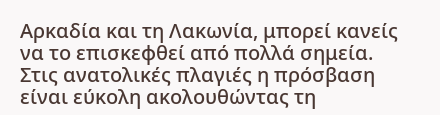Αρκαδία και τη Λακωνία, μπορεί κανείς να το επισκεφθεί από πολλά σημεία.
Στις ανατολικές πλαγιές η πρόσβαση είναι εύκολη ακολουθώντας τη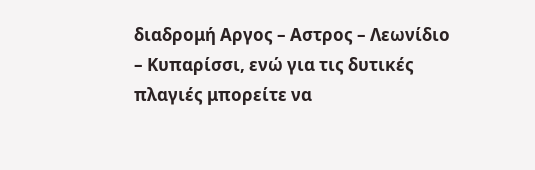διαδρομή Αργος – Αστρος – Λεωνίδιο – Κυπαρίσσι, ενώ για τις δυτικές πλαγιές μπορείτε να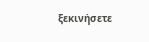ξεκινήσετε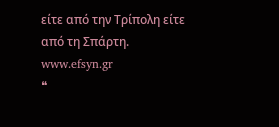είτε από την Τρίπολη είτε από τη Σπάρτη.
www.efsyn.gr
❝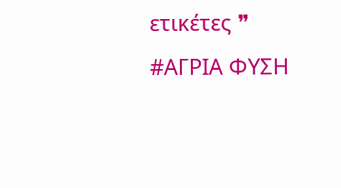ετικέτες ❞ #ΑΓΡΙΑ ΦΥΣΗ